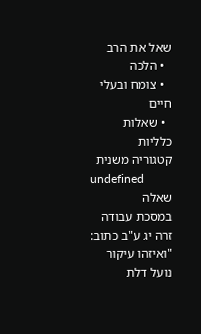שאל את הרב
  • הלכה
  • צומח ובעלי חיים
  • שאלות כלליות
קטגוריה משנית
undefined
שאלה
במסכת עבודה זרה יג ע"ב כתוב: "ואיזהו עיקור נועל דלת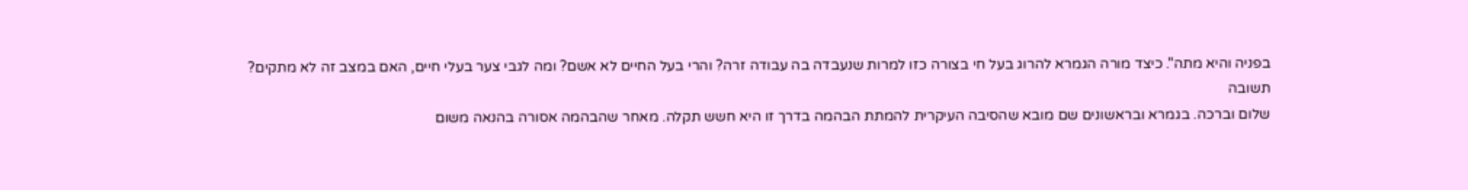בפניה והיא מתה". כיצד מורה הגמרא להרוג בעל חי בצורה כזו למרות שנעבדה בה עבודה זרה? והרי בעל החיים לא אשם? ומה לגבי צער בעלי חיים, האם במצב זה לא מתקים?
תשובה
שלום וברכה. בגמרא ובראשונים שם מובא שהסיבה העיקרית להמתת הבהמה בדרך זו היא חשש תקלה. מאחר שהבהמה אסורה בהנאה משום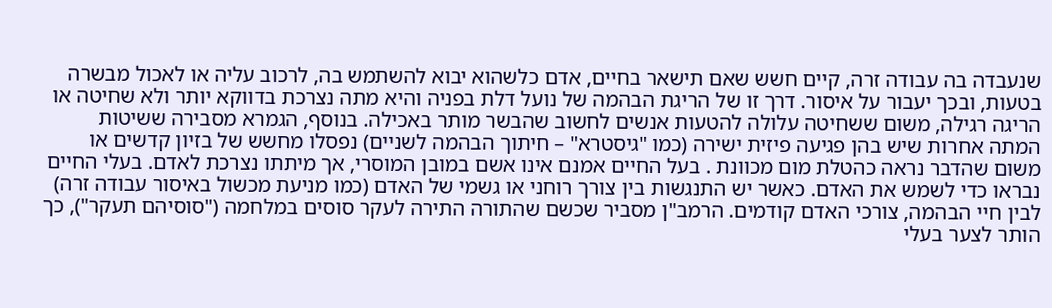שנעבדה בה עבודה זרה, קיים חשש שאם תישאר בחיים, אדם כלשהוא יבוא להשתמש בה, לרכוב עליה או לאכול מבשרה בטעות, ובכך יעבור על איסור. דרך זו של הריגת הבהמה של נועל דלת בפניה והיא מתה נצרכת בדווקא יותר ולא שחיטה או הריגה רגילה, משום ששחיטה עלולה להטעות אנשים לחשוב שהבשר מותר באכילה. בנוסף, הגמרא מסבירה ששיטות המתה אחרות שיש בהן פגיעה פיזית ישירה (כמו "גיסטרא" – חיתוך הבהמה לשניים) נפסלו מחשש של בזיון קדשים או משום שהדבר נראה כהטלת מום מכוונת . בעל החיים אמנם אינו אשם במובן המוסרי, אך מיתתו נצרכת לאדם. בעלי החיים נבראו כדי לשמש את האדם. כאשר יש התנגשות בין צורך רוחני או גשמי של האדם (כמו מניעת מכשול באיסור עבודה זרה) לבין חיי הבהמה, צורכי האדם קודמים. הרמב"ן מסביר שכשם שהתורה התירה לעקר סוסים במלחמה ("סוסיהם תעקר"), כך הותר לצער בעלי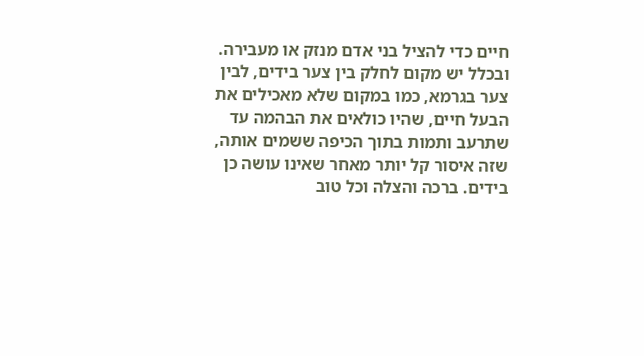חיים כדי להציל בני אדם מנזק או מעבירה. ובכלל יש מקום לחלק בין צער בידים, לבין צער בגרמא, כמו במקום שלא מאכילים את הבעל חיים, שהיו כולאים את הבהמה עד שתרעב ותמות בתוך הכיפה ששמים אותה, שזה איסור קל יותר מאחר שאינו עושה כן בידים. ברכה והצלה וכל טוב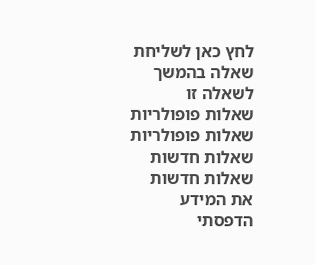לחץ כאן לשליחת שאלה בהמשך לשאלה זו
שאלות פופולריות
שאלות פופולריות
שאלות חדשות
שאלות חדשות
את המידע הדפסתי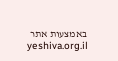באמצעות אתר yeshiva.org.il